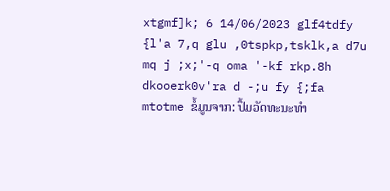xtgmf]k; 6 14/06/2023 glf4tdfy {l'a 7,q glu ,0tspkp,tsklk,a d7u mq j ;x;'-q oma '-kf rkp.8h dkooerk0v'ra d -;u fy {;fa mtotme ຂໍ້ມູນຈາກ: ປຶ້ມວັດທະນະທຳ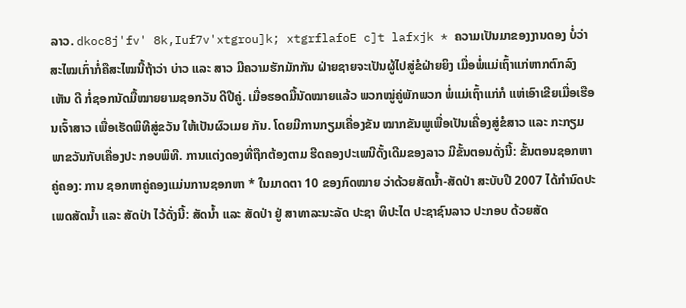ລາວ. dkoc8j'fv' 8k,Iuf7v'xtgrou]k; xtgrflafoE c]t lafxjk * ຄວາມເປັນມາຂອງງານດອງ ບໍ່ວ່າສະໄໝເກົ່າກໍ່ຄືສະໄໝນີ້ຖ້າວ່າ ບ່າວ ແລະ ສາວ ມີຄວາມຮັກມັກກັນ ຝ່າຍຊາຍຈະເປັນຜູ້ໄປສູ່ຂໍຝ່າຍຍິງ ເມື່ອພໍ່ແມ່ເຖົ້າແກ່ຫາກຕົກລົງເຫັນ ດີ ກໍ່ຊອກນັດມື້ໝາຍຍາມຊອກວັນ ດີປີຄູ່. ເມື່ອຮອດມື້ນັດໝາຍແລ້ວ ພວກໝູ່ຄູ່ພັກພວກ ພໍ່ແມ່ເຖົ້າແກ່ກໍ ແຫ່ເອົາເຂີຍເມື່ອເຮືອນເຈົ້າສາວ ເພື່ອເຮັດພິທີສູ່ຂວັນ ໃຫ້ເປັນຜົວເມຍ ກັນ. ໂດຍມີການກຽມເຄື່ອງຂັນ ໝາກຂັນພູເພື່ອເປັນເຄື່ອງສູ່ຂໍສາວ ແລະ ກະກຽມພາຂວັນກັບເຄື່ອງປະ ກອບພິທີ. ການແຕ່ງດອງທີ່ຖືກຕ້ອງຕາມ ຮີດຄອງປະເພນີດັ້ງເດີມຂອງລາວ ມີຂັ້ນຕອນດັ່ງນີ້: ຂັ້ນຕອນຊອກຫາຄູ່ຄອງ: ການ ຊອກຫາຄູ່ຄອງແມ່ນການຊອກຫາ * ໃນມາດຕາ 10 ຂອງກົດໝາຍ ວ່າດ້ວຍສັດນໍ້າ-ສັດປ່າ ສະບັບປີ 2007 ໄດ້ກຳນົດປະເພດສັດນ້ຳ ແລະ ສັດປ່າ ໄວ້ດັ່ງນີ້: ສັດນ້ຳ ແລະ ສັດປ່າ ຢູ່ ສາທາລະນະລັດ ປະຊາ ທິປະໄຕ ປະຊາຊົນລາວ ປະກອບ ດ້ວຍສັດ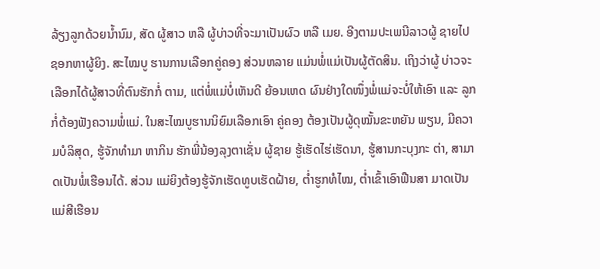ລ້ຽງລູກດ້ວຍນ້ຳນົມ, ສັດ ຜູ້ສາວ ຫລື ຜູ້ບ່າວທີ່ຈະມາເປັນຜົວ ຫລື ເມຍ. ອີງຕາມປະເພນີລາວຜູ້ ຊາຍໄປຊອກຫາຜູ້ຍິງ. ສະໄໝບູ ຮານການເລືອກຄູ່ຄອງ ສ່ວນຫລາຍ ແມ່ນພໍ່ແມ່ເປັນຜູ້ຕັດສິນ. ເຖິງວ່າຜູ້ ບ່າວຈະເລືອກໄດ້ຜູ້ສາວທີ່ຕົນຮັກກໍ່ ຕາມ, ແຕ່ພໍ່ແມ່ບໍ່ເຫັນດີ ຍ້ອນເຫດ ຜົນຢ່າງໃດໜຶ່ງພໍ່ແມ່ຈະບໍ່ໃຫ້ເອົາ ແລະ ລູກກໍ່ຕ້ອງຟັງຄວາມພໍ່ແມ່. ໃນສະໄໝບູຮານນິຍົມເລືອກເອົາ ຄູ່ຄອງ ຕ້ອງເປັນຜູ້ດຸໝັ້ນຂະຫຍັນ ພຽນ, ມີຄວາມບໍລິສຸດ, ຮູ້ຈັກທຳມາ ຫາກິນ ຮັກພີ່ນ້ອງລຸງຕາເຊັ່ນ ຜູ້ຊາຍ ຮູ້ເຮັດໄຮ່ເຮັດນາ, ຮູ້ສານກະບຸງກະ ຕ່າ, ສາມາດເປັນພໍ່ເຮືອນໄດ້. ສ່ວນ ແມ່ຍິງຕ້ອງຮູ້ຈັກເຮັດທູບເຮັດຝ້າຍ, ຕ່ຳຮູກທໍໄໝ, ຕໍ່າເຂົ້າເອົາຟືນສາ ມາດເປັນແມ່ສີເຮືອນ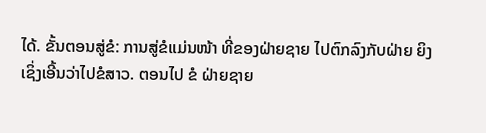ໄດ້. ຂັ້ນຕອນສູ່ຂໍ: ການສູ່ຂໍແມ່ນໜ້າ ທີ່ຂອງຝ່າຍຊາຍ ໄປຕົກລົງກັບຝ່າຍ ຍິງເຊິ່ງເອີ້ນວ່າໄປຂໍສາວ. ຕອນໄປ ຂໍ ຝ່າຍຊາຍ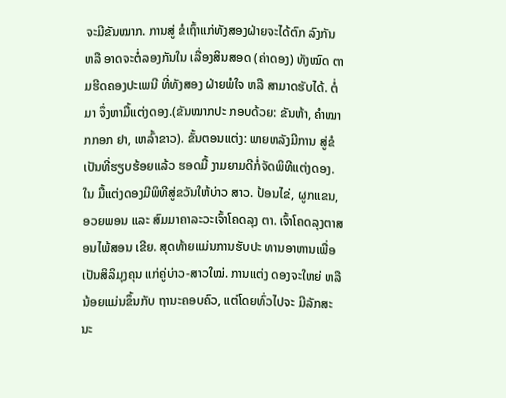ຈະມີຂັນໝາກ. ການສູ່ ຂໍເຖົ້າແກ່ທັງສອງຝ່າຍຈະໄດ້ຕົກ ລົງກັນ ຫລື ອາດຈະຕໍ່ລອງກັນໃນ ເລື່ອງສິນສອດ (ຄ່າດອງ) ທັງໝົດ ຕາມຮີດຄອງປະເພນີ ທີ່ທັງສອງ ຝ່າຍພໍໃຈ ຫລື ສາມາດຮັບໄດ້. ຕໍ່ມາ ຈຶ່ງຫາມື້ແຕ່ງດອງ.(ຂັນໝາກປະ ກອບດ້ວຍ: ຂັນຫ້າ, ຄຳໝາກກອກ ຢາ, ເຫລົ້າຂາວ). ຂັ້ນຕອນແຕ່ງ: ພາຍຫລັງມີການ ສູ່ຂໍເປັນທີ່ຮຽບຮ້ອຍແລ້ວ ຮອດມື້ ງາມຍາມດີກໍ່ຈັດພິທີແຕ່ງດອງ. ໃນ ມື້ແຕ່ງດອງມີພິທີສູ່ຂວັນໃຫ້ບ່າວ ສາວ. ປ້ອນໄຂ່, ຜູກແຂນ, ອວຍພອນ ແລະ ສົມມາຄາລະວະເຈົ້າໂຄດລຸງ ຕາ. ເຈົ້າໂຄດລຸງຕາສອນໄພ້ສອນ ເຂີຍ. ສຸດທ້າຍແມ່ນການຮັບປະ ທານອາຫານເພື່ອເປັນສິລິມຸງຄຸນ ແກ່ຄູ່ບ່າວ-ສາວໃໝ່. ການແຕ່ງ ດອງຈະໃຫຍ່ ຫລື ນ້ອຍແມ່ນຂຶ້ນກັບ ຖານະຄອບຄົວ, ແຕ່ໂດຍທົ່ວໄປຈະ ມີລັກສະນະ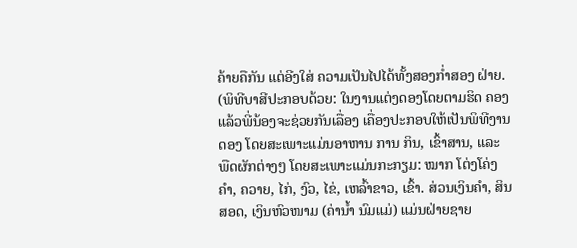ຄ້າຍຄືກັນ ແຕ່ອີງໃສ່ ຄວາມເປັນໄປໄດ້ທັ້ງສອງກ່ຳສອງ ຝ່າຍ. (ພິທີບາສີປະກອບດ້ວຍ: ໃນງານແຕ່ງດອງໂດຍຕາມຮິດ ຄອງແລ້ວພີ່ນ້ອງຈະຊ່ວຍກັນເລື່ອງ ເຄື່ອງປະກອບໃຫ້ເປັນພິທີງານດອງ ໂດຍສະເພາະແມ່ນອາຫານ ການ ກິນ, ເຂົ້າສານ, ແລະ ພືດຜັກຕ່າງໆ ໂດຍສະເພາະແມ່ນກະກຽມ: ໝາກ ໂຕ່ງໂຄ່ງຄຳ, ຄວາຍ, ໄກ່, ງົວ, ໄຂ່, ເຫລົ້າຂາວ, ເຂົ້າ. ສ່ວນເງິນຄຳ, ສິນສອດ, ເງິນຫົວໜາມ (ຄ່ານ້ຳ ນົມແມ່) ແມ່ນຝ່າຍຊາຍ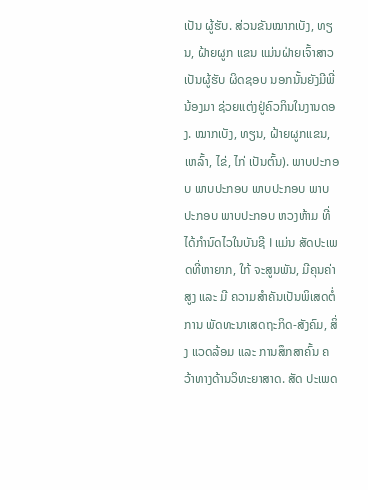ເປັນ ຜູ້ຮັບ. ສ່ວນຂັນໝາກເບັງ, ທຽນ, ຝ້າຍຜູກ ແຂນ ແມ່ນຝ່າຍເຈົ້າສາວເປັນຜູ້ຮັບ ຜິດຊອບ ນອກນັ້ນຍັງມີພີ່ນ້ອງມາ ຊ່ວຍແຕ່ງຢູ່ຄົວກິນໃນງານດອງ. ໝາກເບັງ, ທຽນ, ຝ້າຍຜູກແຂນ, ເຫລົ້າ, ໄຂ່, ໄກ່ ເປັນຕົ້ນ). ພາບປະກອບ ພາບປະກອບ ພາບປະກອບ ພາບປະກອບ ພາບປະກອບ ຫວງຫ້າມ ທີ່ໄດ້ກຳນົດໄວໃນບັນຊີ I ແມ່ນ ສັດປະເພດທີ່ຫາຍາກ, ໃກ້ ຈະສູນພັນ, ມີຄຸນຄ່າສູງ ແລະ ມີ ຄວາມສຳຄັນເປັນພິເສດຕໍ່ການ ພັດທະນາເສດຖະກິດ-ສັງຄົມ, ສິ່ງ ແວດລ້ອມ ແລະ ການສຶກສາຄົ້ນ ຄວ້າທາງດ້ານວິທະຍາສາດ. ສັດ ປະເພດ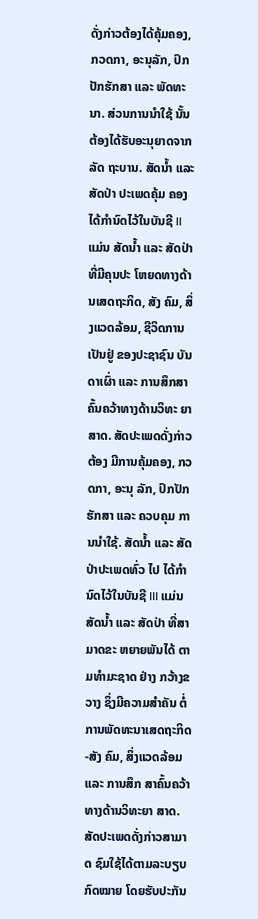ດັ່ງກ່າວຕ້ອງໄດ້ຄຸ້ມຄອງ, ກວດກາ, ອະນຸລັກ, ປົກປັກຮັກສາ ແລະ ພັດທະນາ. ສ່ວນການນຳໃຊ້ ນັ້ນ ຕ້ອງໄດ້ຮັບອະນຸຍາດຈາກລັດ ຖະບານ. ສັດນ້ຳ ແລະ ສັດປ່າ ປະເພດຄຸ້ມ ຄອງໄດ້ກຳນົດໄວ້ໃນບັນຊີ II ແມ່ນ ສັດນ້ຳ ແລະ ສັດປ່າ ທີ່ມີຄຸນປະ ໂຫຍດທາງດ້ານເສດຖະກິດ, ສັງ ຄົມ, ສິ່ງແວດລ້ອມ, ຊີວິດການເປັນຢູ່ ຂອງປະຊາຊົນ ບັນດາເຜົ່າ ແລະ ການສຶກສາຄົ້ນຄວ້າທາງດ້ານວິທະ ຍາສາດ. ສັດປະເພດດັ່ງກ່າວຕ້ອງ ມີການຄຸ້ມຄອງ, ກວດກາ, ອະນຸ ລັກ, ປົກປັກຮັກສາ ແລະ ຄວບຄຸມ ການນຳໃຊ້. ສັດນ້ຳ ແລະ ສັດປ່າປະເພດທົ່ວ ໄປ ໄດ້ກຳນົດໄວ້ໃນບັນຊີ III ແມ່ນ ສັດນ້ຳ ແລະ ສັດປ່າ ທີ່ສາມາດຂະ ຫຍາຍພັນໄດ້ ຕາມທຳມະຊາດ ຢ່າງ ກວ້າງຂວາງ ຊຶ່ງມີຄວາມສຳຄັນ ຕໍ່ການພັດທະນາເສດຖະກິດ-ສັງ ຄົມ, ສິ່ງແວດລ້ອມ ແລະ ການສຶກ ສາຄົ້ນຄວ້າທາງດ້ານວິທະຍາ ສາດ. ສັດປະເພດດັ່ງກ່າວສາມາດ ຊົມໃຊ້ໄດ້ຕາມລະບຽບກົດໝາຍ ໂດຍຮັບປະກັນ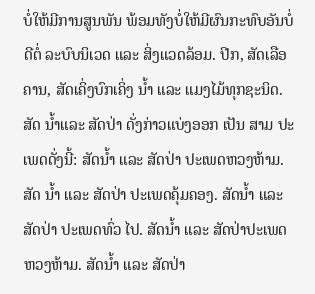ບໍ່ໃຫ້ມີການສູນພັນ ພ້ອມທັງບໍ່ໃຫ້ມີຜົນກະທົບອັນບໍ່ດີຕໍ່ ລະບົບນິເວດ ແລະ ສິ່ງແວດລ້ອມ. ປີກ, ສັດເລືອຄານ, ສັດເຄິ່ງບົກເຄິ່ງ ນ້ຳ ແລະ ແມງໄມ້ທຸກຊະນິດ. ສັດ ນ້ຳແລະ ສັດປ່າ ດັ່ງກ່າວແບ່ງອອກ ເປັນ ສາມ ປະເພດດັ່ງນີ້: ສັດນ້ຳ ແລະ ສັດປ່າ ປະເພດຫວງຫ້າມ. ສັດ ນ້ຳ ແລະ ສັດປ່າ ປະເພດຄຸ້ມຄອງ. ສັດນ້ຳ ແລະ ສັດປ່າ ປະເພດທົ່ວ ໄປ. ສັດນ້ຳ ແລະ ສັດປ່າປະເພດ ຫວງຫ້າມ. ສັດນ້ຳ ແລະ ສັດປ່າ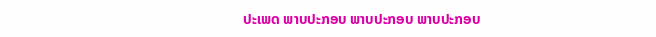ປະເພດ ພາບປະກອບ ພາບປະກອບ ພາບປະກອບ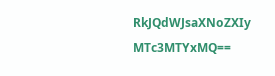RkJQdWJsaXNoZXIy MTc3MTYxMQ==